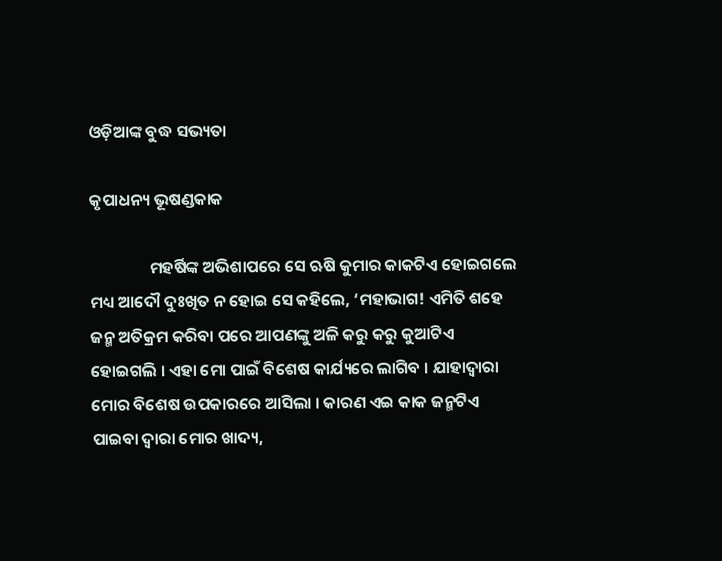ଓଡ଼ିଆଙ୍କ ବୁଦ୍ଧ ସଭ୍ୟତା

କୃପାଧନ୍ୟ ଭୂଷଣ୍ଡକାକ

                ମହର୍ଷିଙ୍କ ଅଭିଶାପରେ ସେ ଋଷି କୁମାର କାକଟିଏ ହୋଇଗଲେ ମଧ୍ୟ ଆଦୌ ଦୁଃଖିତ ନ ହୋଇ ସେ କହିଲେ, ‘ମହାଭାଗ! ଏମିତି ଶହେ ଜନ୍ମ ଅତିକ୍ରମ କରିବା ପରେ ଆପଣଙ୍କୁ ଅଳି କରୁ କରୁ କୁଆଟିଏ ହୋଇଗଲି । ଏହା ମୋ ପାଇଁ ବିଶେଷ କାର୍ଯ୍ୟରେ ଲାଗିବ । ଯାହାଦ୍ୱାରା ମୋର ବିଶେଷ ଉପକାରରେ ଆସିଲା । କାରଣ ଏଇ କାକ ଜନ୍ମଟିଏ ପାଇବା ଦ୍ୱାରା ମୋର ଖାଦ୍ୟ,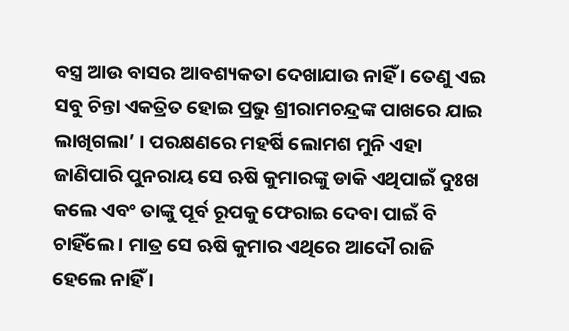ବସ୍ତ୍ର ଆଉ ବାସର ଆବଶ୍ୟକତା ଦେଖାଯାଉ ନାହିଁ । ତେଣୁ ଏଇ ସବୁ ଚିନ୍ତା ଏକତ୍ରିତ ହୋଇ ପ୍ରଭୁ ଶ୍ରୀରାମଚନ୍ଦ୍ରଙ୍କ ପାଖରେ ଯାଇ ଲାଖିଗଲା’ । ପରକ୍ଷଣରେ ମହର୍ଷି ଲୋମଶ ମୁନି ଏହା ଜାଣିପାରି ପୁନରାୟ ସେ ଋଷି କୁମାରଙ୍କୁ ଡାକି ଏଥିପାଇଁ ଦୁଃଖ କଲେ ଏବଂ ତାଙ୍କୁ ପୂର୍ବ ରୂପକୁ ଫେରାଇ ଦେବା ପାଇଁ ବି ଚାହିଁଲେ । ମାତ୍ର ସେ ଋଷି କୁମାର ଏଥିରେ ଆଦୌ ରାଜି ହେଲେ ନାହିଁ ।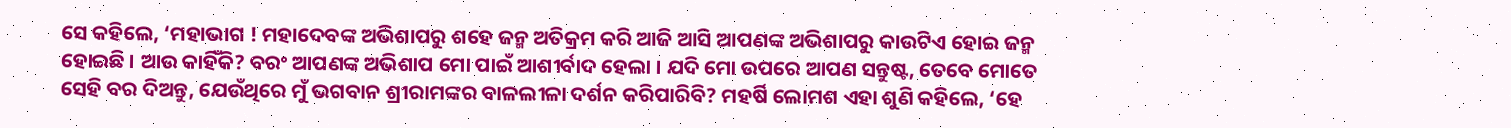ସେ କହିଲେ, ‘ମହାଭାଗ ! ମହାଦେବଙ୍କ ଅଭିଶାପରୁ ଶହେ ଜନ୍ମ ଅତିକ୍ରମ କରି ଆଜି ଆସି ଆପଣଙ୍କ ଅଭିଶାପରୁ କାଉଟିଏ ହୋଇ ଜନ୍ମ ହୋଇଛି । ଆଉ କାହିଁକି? ବରଂ ଆପଣଙ୍କ ଅଭିଶାପ ମୋ ପାଇଁ ଆଶୀର୍ବାଦ ହେଲା । ଯଦି ମୋ ଉପରେ ଆପଣ ସନ୍ତୁଷ୍ଟ, ତେବେ ମୋତେ ସେହି ବର ଦିଅନ୍ତୁ, ଯେଉଁଥିରେ ମୁଁ ଭଗବାନ ଶ୍ରୀରାମଙ୍କର ବାଳଲୀଳା ଦର୍ଶନ କରିପାରିବି? ମହର୍ଷି ଲୋମଶ ଏହା ଶୁଣି କହିଲେ, ‘ହେ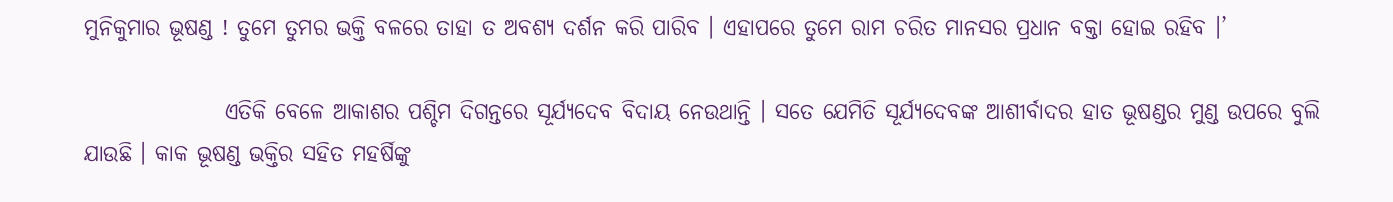ମୁନିକୁମାର ଭୂଷଣ୍ଡ ! ତୁମେ ତୁମର ଭକ୍ତି ବଳରେ ତାହା ତ ଅବଶ୍ୟ ଦର୍ଶନ କରି ପାରିବ । ଏହାପରେ ତୁମେ ରାମ ଚରିତ ମାନସର ପ୍ରଧାନ ବକ୍ତା ହୋଇ ରହିବ ।’

                ଏତିକି ବେଳେ ଆକାଶର ପଶ୍ଚିମ ଦିଗନ୍ତରେ ସୂର୍ଯ୍ୟଦେବ ବିଦାୟ ନେଉଥାନ୍ତି । ସତେ ଯେମିତି ସୂର୍ଯ୍ୟଦେବଙ୍କ ଆଶୀର୍ବାଦର ହାତ ଭୂଷଣ୍ଡର ମୁଣ୍ଡ ଉପରେ ବୁଲି ଯାଉଛି । କାକ ଭୂଷଣ୍ଡ ଭକ୍ତିର ସହିତ ମହର୍ଷିଙ୍କୁ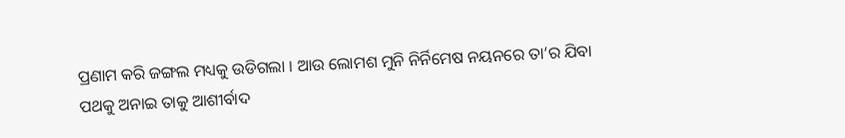ପ୍ରଣାମ କରି ଜଙ୍ଗଲ ମଧ୍ୟକୁ ଉଡିଗଲା । ଆଉ ଲୋମଶ ମୁନି ନିର୍ନିମେଷ ନୟନରେ ତା’ର ଯିବା ପଥକୁ ଅନାଇ ତାକୁ ଆଶୀର୍ବାଦ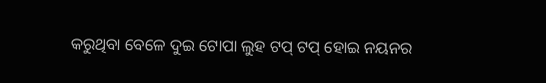କରୁଥିବା ବେଳେ ଦୁଇ ଟୋପା ଲୁହ ଟପ୍ ଟପ୍ ହୋଇ ନୟନର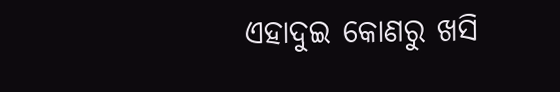ଏହାଦୁଇ କୋଣରୁ ଖସି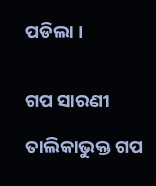ପଡିଲା ।


ଗପ ସାରଣୀ

ତାଲିକାଭୁକ୍ତ ଗପ